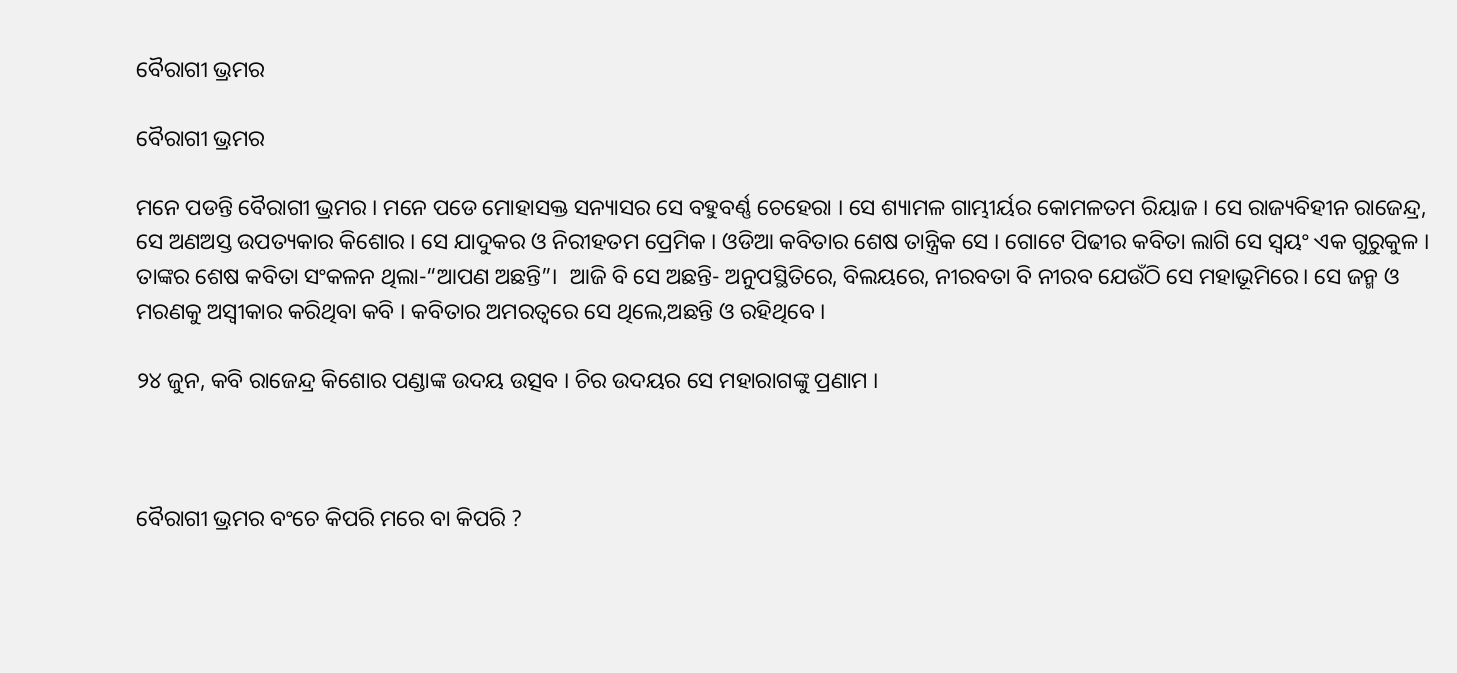ବୈରାଗୀ ଭ୍ରମର

ବୈରାଗୀ ଭ୍ରମର

ମନେ ପଡନ୍ତି ବୈରାଗୀ ଭ୍ରମର । ମନେ ପଡେ ମୋହାସକ୍ତ ସନ୍ୟାସର ସେ ବହୁବର୍ଣ୍ଣ ଚେହେରା । ସେ ଶ୍ୟାମଳ ଗାମ୍ଭୀର୍ୟର କୋମଳତମ ରିୟାଜ । ସେ ରାଜ୍ୟବିହୀନ ରାଜେନ୍ଦ୍ର, ସେ ଅଣଅସ୍ତ ଉପତ୍ୟକାର କିଶୋର । ସେ ଯାଦୁକର ଓ ନିରୀହତମ ପ୍ରେମିକ । ଓଡିଆ କବିତାର ଶେଷ ତାନ୍ତ୍ରିକ ସେ । ଗୋଟେ ପିଢୀର କବିତା ଲାଗି ସେ ସ୍ଵୟଂ ଏକ ଗୁରୁକୁଳ । ତାଙ୍କର ଶେଷ କବିତା ସଂକଳନ ଥିଲା-“ଆପଣ ଅଛନ୍ତି”।  ଆଜି ବି ସେ ଅଛନ୍ତି- ଅନୁପସ୍ଥିତିରେ, ବିଲୟରେ, ନୀରବତା ବି ନୀରବ ଯେଉଁଠି ସେ ମହାଭୂମିରେ। ସେ ଜନ୍ମ ଓ ମରଣକୁ ଅସ୍ଵୀକାର କରିଥିବା କବି । କବିତାର ଅମରତ୍ଵରେ ସେ ଥିଲେ,ଅଛନ୍ତି ଓ ରହିଥିବେ ।

୨୪ ଜୁନ, କବି ରାଜେନ୍ଦ୍ର କିଶୋର ପଣ୍ଡାଙ୍କ ଉଦୟ ଉତ୍ସବ । ଚିର ଉଦୟର ସେ ମହାରାଗଙ୍କୁ ପ୍ରଣାମ ।



ବୈରାଗୀ ଭ୍ରମର ବଂଚେ କିପରି ମରେ ବା କିପରି ?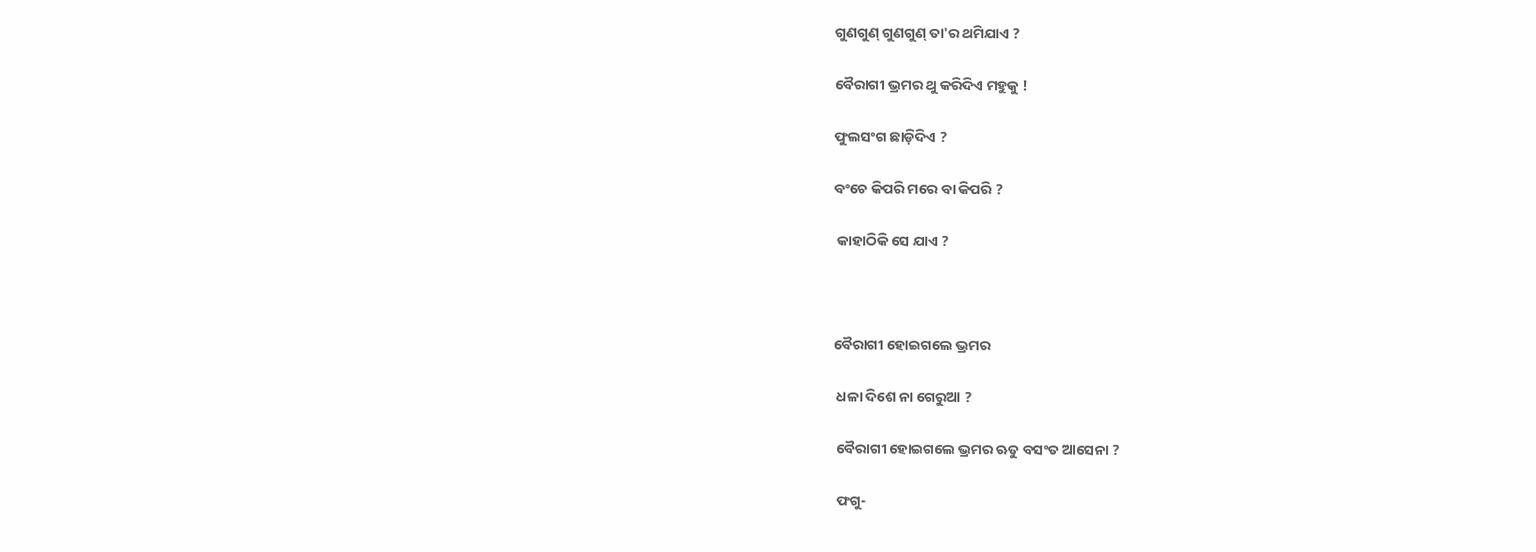ଗୁଣଗୁଣ୍ ଗୁଣଗୁଣ୍ ତା'ର ଥମିଯାଏ ?

ବୈରାଗୀ ଭ୍ରମର ଥୁ କରିଦିଏ ମହୁକୁ !

ଫୁଲସଂଗ ଛାଡ଼ିଦିଏ ?

ବଂଚେ କିପରି ମରେ ବା କିପରି ?

 କାହାଠିକି ସେ ଯାଏ ?



ବୈରାଗୀ ହୋଇଗଲେ ଭ୍ରମର

 ଧଳା ଦିଶେ ନା ଗେରୁଆ ?

 ବୈରାଗୀ ହୋଇଗଲେ ଭ୍ରମର ଋତୁ ବସଂତ ଆସେନା ?

 ଫଗୁ-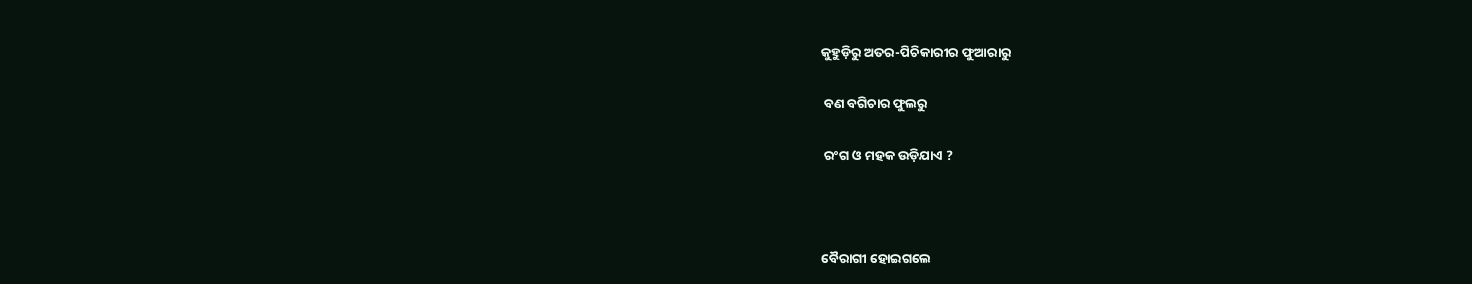କୁହୁଡ଼ିରୁ ଅତର-ପିଚିକାରୀର ଫୁଆରାରୁ

 ବଣ ବଗିଚାର ଫୁଲରୁ

 ରଂଗ ଓ ମହକ ଉଡ଼ିଯାଏ ?



ବୈରାଗୀ ହୋଇଗଲେ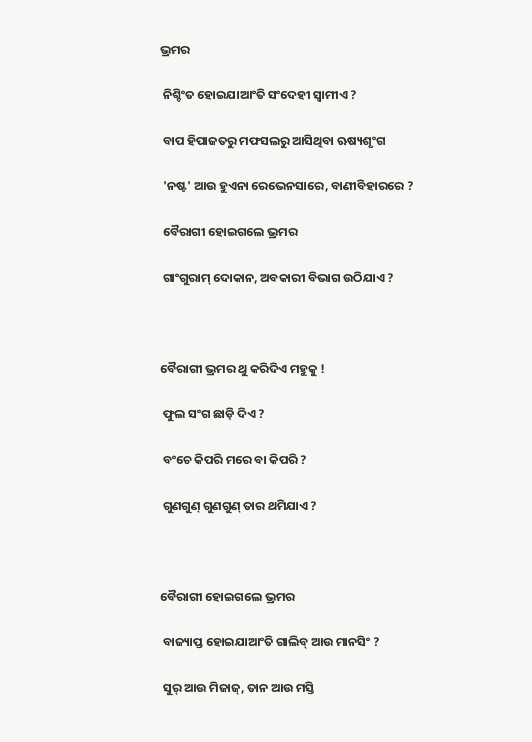ଭ୍ରମର

 ନିଶ୍ଚିଂତ ହୋଇଯାଆଂତି ସଂଦେହୀ ସ୍ଵାମୀଏ ?

 ବାପ ହିପାଜତରୁ ମଫସଲରୁ ଆସିଥିବା ଋଷ୍ୟଶୃଂଗ

 'ନଷ୍ଟ' ଆଉ ହୁଏନା ରେଭେନସାରେ, ବାଣୀବିହାରରେ ?

 ବୈରାଗୀ ହୋଇଗଲେ ଭ୍ରମର

 ଗାଂଗୁରାମ୍ ଦୋକାନ, ଅବକାରୀ ବିଭାଗ ଉଠିଯାଏ ?



ବୈରାଗୀ ଭ୍ରମର ଥୁ କରିଦିଏ ମହୁକୁ !

 ଫୁଲ ସଂଗ ଛାଡ଼ି ଦିଏ ?

 ବଂଚେ କିପରି ମରେ ବା କିପରି ?

 ଗୁଣଗୁଣ୍ ଗୁଣଗୁଣ୍ ତାର ଥମିଯାଏ ?



ବୈରାଗୀ ହୋଇଗଲେ ଭ୍ରମର

 ବାଜ୍ୟାପ୍ତ ହୋଇଯାଆଂତି ଗାଲିବ୍ ଆଉ ମାନସିଂ ?

 ସୁର୍ ଆଉ ମିଜାଜ୍, ତାନ ଆଉ ମସ୍ତି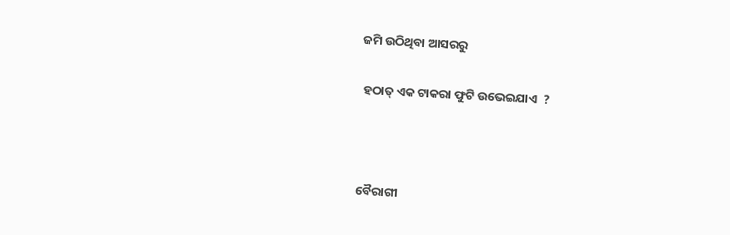ଜମି ଉଠିଥିବା ଆସରରୁ

 ହଠାତ୍ ଏକ ଟାକରା ଫୁଟି ଉଭେଇଯାଏ  ?



ବୈରାଗୀ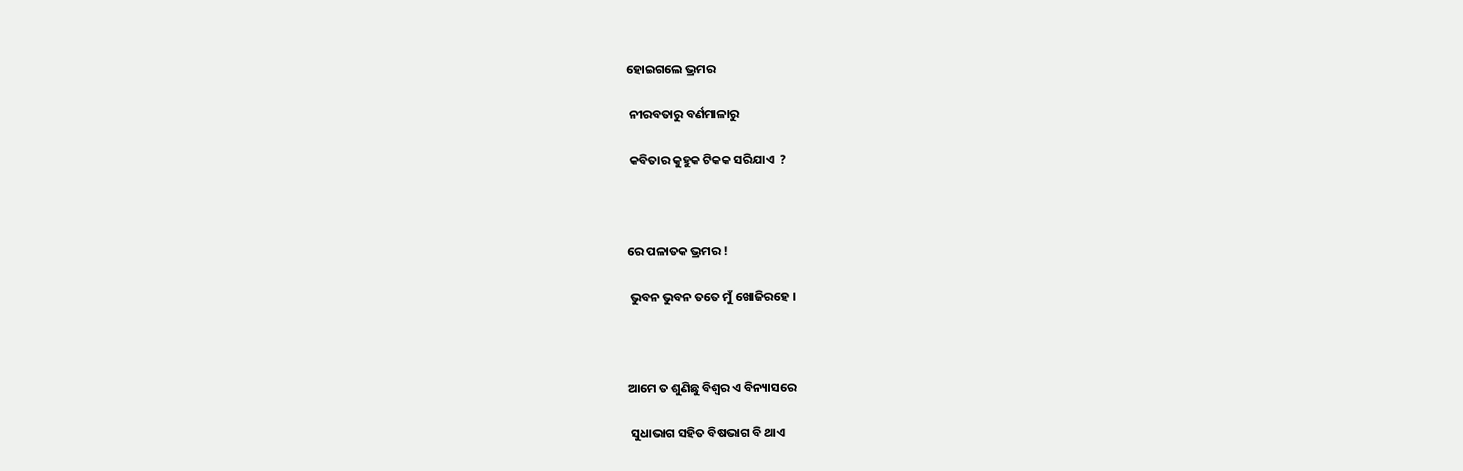ହୋଇଗଲେ ଭ୍ରମର

 ନୀରବତାରୁ ବର୍ଣମାଳାରୁ

 କବିତାର କୁହୁକ ଟିକକ ସରିଯାଏ  ?



ରେ ପଳାତକ ଭ୍ରମର !

 ଭୁବନ ଭୁବନ ତତେ ମୁଁ ଖୋଜିରହେ ।



ଆମେ ତ ଶୁଣିଛୁ ବିଶ୍ଵର ଏ ବିନ୍ୟାସରେ

 ସୁଧାଭାଗ ସହିତ ବିଷଭାଗ ବି ଥାଏ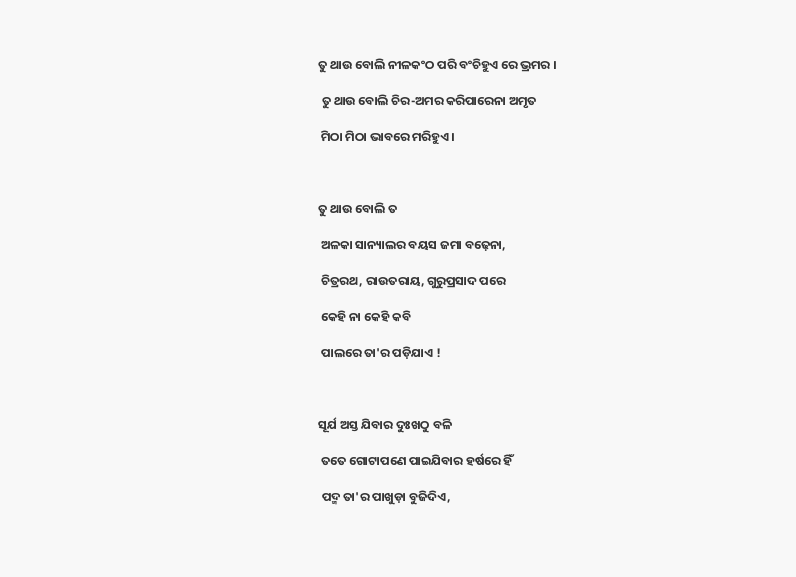ତୁ ଥାଉ ବୋଲି ନୀଳକଂଠ ପରି ବଂଚିହୁଏ ରେ ଭ୍ରମର ।

 ତୁ ଥାଉ ବୋଲି ଚିର-ଅମର କରିପାରେନା ଅମୃତ

 ମିଠା ମିଠା ଭାବରେ ମରିହୁଏ ।



ତୁ ଥାଉ ବୋଲି ତ

 ଅଳକା ସାନ୍ୟାଲର ବୟସ ଜମା ବଢ଼େନା,

 ଚିତ୍ରରଥ, ରାଉତରାୟ, ଗୁରୁପ୍ରସାଦ ପରେ

 କେହି ନା କେହି କବି

 ପାଲରେ ତା'ର ପଡ଼ିଯାଏ !



ସୂର୍ଯ ଅସ୍ତ ଯିବାର ଦୁଃଖଠୁ ବଳି

 ତତେ ଗୋଟାପଣେ ପାଇଯିବାର ହର୍ଷରେ ହିଁ

 ପଦ୍ମ ତା'ର ପାଖୁଡ଼ା ବୁଜିଦିଏ,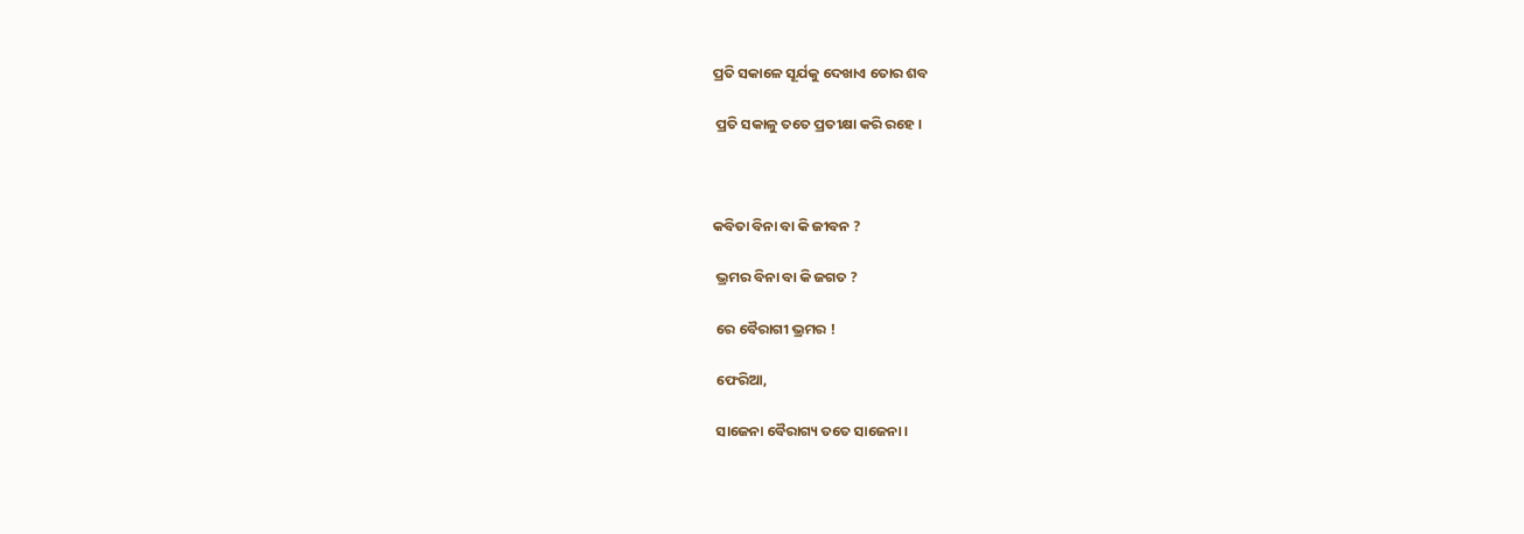ପ୍ରତି ସକାଳେ ସୂର୍ଯକୁ ଦେଖାଏ ତୋର ଶବ

 ପ୍ରତି ସକାଳୁ ତତେ ପ୍ରତୀକ୍ଷା କରି ରହେ ।



କବିତା ବିନା ବା କି ଜୀବନ ?

 ଭ୍ରମର ବିନା ବା କି ଜଗତ ?

 ରେ ବୈରାଗୀ ଭ୍ରମର !

 ଫେରିଆ,

 ସାଜେନା ବୈରାଗ୍ୟ ତତେ ସାଜେନା ।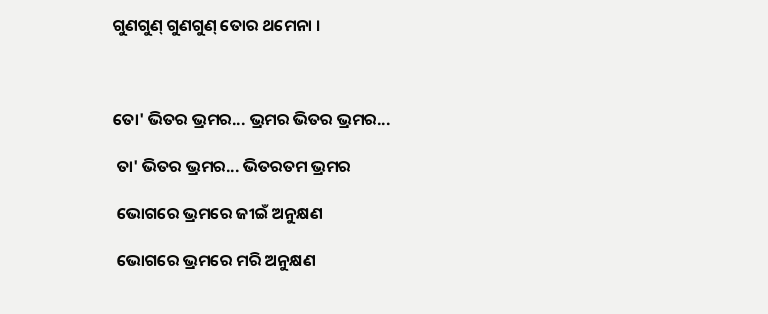ଗୁଣଗୁଣ୍ ଗୁଣଗୁଣ୍ ତୋର ଥମେନା ।



ତୋ' ଭିତର ଭ୍ରମର... ଭ୍ରମର ଭିତର ଭ୍ରମର...

 ତା' ଭିତର ଭ୍ରମର... ଭିତରତମ ଭ୍ରମର

 ଭୋଗରେ ଭ୍ରମରେ ଜୀଇଁ ଅନୁକ୍ଷଣ

 ଭୋଗରେ ଭ୍ରମରେ ମରି ଅନୁକ୍ଷଣ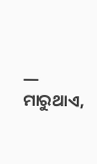― ମାରୁଥାଏ,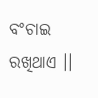ବଂଚାଇ ରଖିଥାଏ ।।